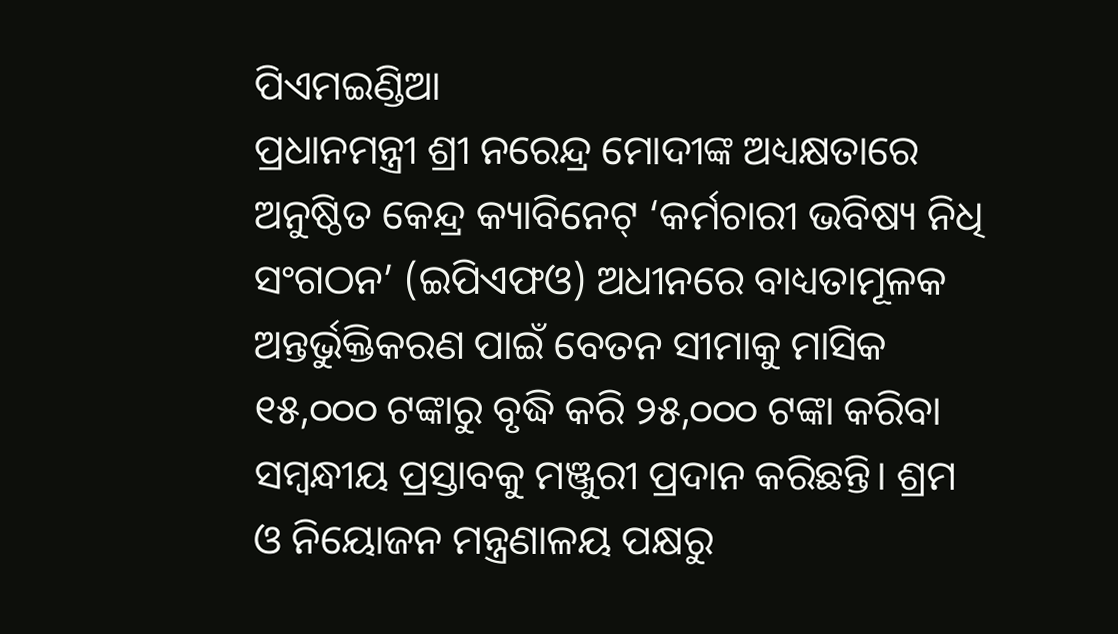ପିଏମଇଣ୍ଡିଆ
ପ୍ରଧାନମନ୍ତ୍ରୀ ଶ୍ରୀ ନରେନ୍ଦ୍ର ମୋଦୀଙ୍କ ଅଧ୍ୟକ୍ଷତାରେ ଅନୁଷ୍ଠିତ କେନ୍ଦ୍ର କ୍ୟାବିନେଟ୍ ‘କର୍ମଚାରୀ ଭବିଷ୍ୟ ନିଧି ସଂଗଠନ’ (ଇପିଏଫଓ) ଅଧୀନରେ ବାଧ୍ୟତାମୂଳକ ଅନ୍ତର୍ଭୁକ୍ତିକରଣ ପାଇଁ ବେତନ ସୀମାକୁ ମାସିକ ୧୫,୦୦୦ ଟଙ୍କାରୁ ବୃଦ୍ଧି କରି ୨୫,୦୦୦ ଟଙ୍କା କରିବା ସମ୍ବନ୍ଧୀୟ ପ୍ରସ୍ତାବକୁ ମଞ୍ଜୁରୀ ପ୍ରଦାନ କରିଛନ୍ତି। ଶ୍ରମ ଓ ନିୟୋଜନ ମନ୍ତ୍ରଣାଳୟ ପକ୍ଷରୁ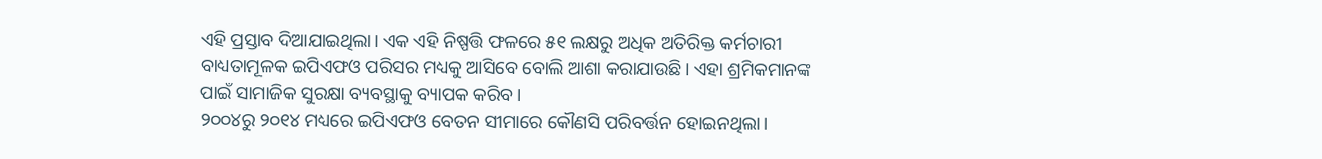ଏହି ପ୍ରସ୍ତାବ ଦିଆଯାଇଥିଲା। ଏକ ଏହି ନିଷ୍ପତ୍ତି ଫଳରେ ୫୧ ଲକ୍ଷରୁ ଅଧିକ ଅତିରିକ୍ତ କର୍ମଚାରୀ ବାଧ୍ୟତାମୂଳକ ଇପିଏଫଓ ପରିସର ମଧ୍ୟକୁ ଆସିବେ ବୋଲି ଆଶା କରାଯାଉଛି। ଏହା ଶ୍ରମିକମାନଙ୍କ ପାଇଁ ସାମାଜିକ ସୁରକ୍ଷା ବ୍ୟବସ୍ଥାକୁ ବ୍ୟାପକ କରିବ।
୨୦୦୪ରୁ ୨୦୧୪ ମଧ୍ୟରେ ଇପିଏଫଓ ବେତନ ସୀମାରେ କୌଣସି ପରିବର୍ତ୍ତନ ହୋଇନଥିଲା।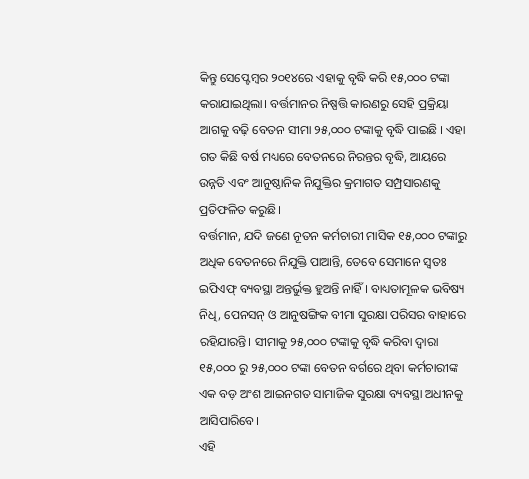କିନ୍ତୁ ସେପ୍ଟେମ୍ବର ୨୦୧୪ରେ ଏହାକୁ ବୃଦ୍ଧି କରି ୧୫,୦୦୦ ଟଙ୍କା କରାଯାଇଥିଲା। ବର୍ତ୍ତମାନର ନିଷ୍ପତ୍ତି କାରଣରୁ ସେହି ପ୍ରକ୍ରିୟା ଆଗକୁ ବଢ଼ି ବେତନ ସୀମା ୨୫,୦୦୦ ଟଙ୍କାକୁ ବୃଦ୍ଧି ପାଇଛି । ଏହା ଗତ କିଛି ବର୍ଷ ମଧ୍ୟରେ ବେତନରେ ନିରନ୍ତର ବୃଦ୍ଧି, ଆୟରେ ଉନ୍ନତି ଏବଂ ଆନୁଷ୍ଠାନିକ ନିଯୁକ୍ତିର କ୍ରମାଗତ ସମ୍ପ୍ରସାରଣକୁ ପ୍ରତିଫଳିତ କରୁଛି।
ବର୍ତ୍ତମାନ, ଯଦି ଜଣେ ନୂତନ କର୍ମଚାରୀ ମାସିକ ୧୫,୦୦୦ ଟଙ୍କାରୁ ଅଧିକ ବେତନରେ ନିଯୁକ୍ତି ପାଆନ୍ତି, ତେବେ ସେମାନେ ସ୍ୱତଃ ଇପିଏଫ୍ ବ୍ୟବସ୍ଥା ଅନ୍ତର୍ଭୁକ୍ତ ହୁଅନ୍ତି ନାହିଁ । ବାଧ୍ୟତାମୂଳକ ଭବିଷ୍ୟ ନିଧି, ପେନସନ୍ ଓ ଆନୁଷଙ୍ଗିକ ବୀମା ସୁରକ୍ଷା ପରିସର ବାହାରେ ରହିଯାରନ୍ତି। ସୀମାକୁ ୨୫,୦୦୦ ଟଙ୍କାକୁ ବୃଦ୍ଧି କରିବା ଦ୍ୱାରା ୧୫,୦୦୦ ରୁ ୨୫,୦୦୦ ଟଙ୍କା ବେତନ ବର୍ଗରେ ଥିବା କର୍ମଚାରୀଙ୍କ ଏକ ବଡ଼ ଅଂଶ ଆଇନଗତ ସାମାଜିକ ସୁରକ୍ଷା ବ୍ୟବସ୍ଥା ଅଧୀନକୁ ଆସିପାରିବେ।
ଏହି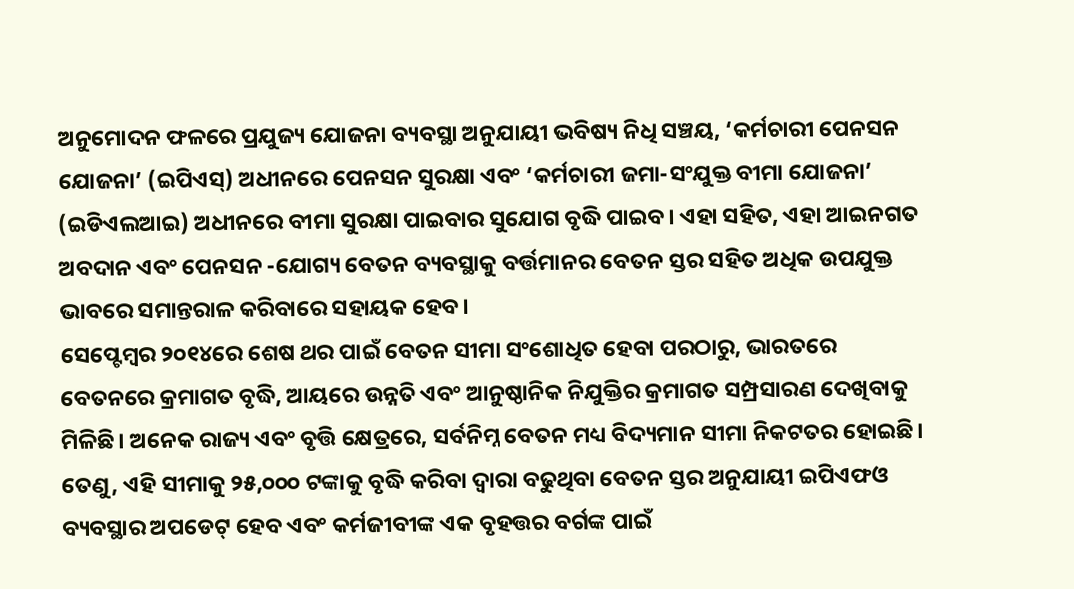ଅନୁମୋଦନ ଫଳରେ ପ୍ରଯୁଜ୍ୟ ଯୋଜନା ବ୍ୟବସ୍ଥା ଅନୁଯାୟୀ ଭବିଷ୍ୟ ନିଧି ସଞ୍ଚୟ, ‘କର୍ମଚାରୀ ପେନସନ ଯୋଜନା’ (ଇପିଏସ୍) ଅଧୀନରେ ପେନସନ ସୁରକ୍ଷା ଏବଂ ‘କର୍ମଚାରୀ ଜମା-ସଂଯୁକ୍ତ ବୀମା ଯୋଜନା’ (ଇଡିଏଲଆଇ) ଅଧୀନରେ ବୀମା ସୁରକ୍ଷା ପାଇବାର ସୁଯୋଗ ବୃଦ୍ଧି ପାଇବ। ଏହା ସହିତ, ଏହା ଆଇନଗତ ଅବଦାନ ଏବଂ ପେନସନ -ଯୋଗ୍ୟ ବେତନ ବ୍ୟବସ୍ଥାକୁ ବର୍ତ୍ତମାନର ବେତନ ସ୍ତର ସହିତ ଅଧିକ ଉପଯୁକ୍ତ ଭାବରେ ସମାନ୍ତରାଳ କରିବାରେ ସହାୟକ ହେବ।
ସେପ୍ଟେମ୍ବର ୨୦୧୪ରେ ଶେଷ ଥର ପାଇଁ ବେତନ ସୀମା ସଂଶୋଧିତ ହେବା ପରଠାରୁ, ଭାରତରେ ବେତନରେ କ୍ରମାଗତ ବୃଦ୍ଧି, ଆୟରେ ଉନ୍ନତି ଏବଂ ଆନୁଷ୍ଠାନିକ ନିଯୁକ୍ତିର କ୍ରମାଗତ ସମ୍ପ୍ରସାରଣ ଦେଖିବାକୁ ମିଳିଛି। ଅନେକ ରାଜ୍ୟ ଏବଂ ବୃତ୍ତି କ୍ଷେତ୍ରରେ, ସର୍ବନିମ୍ନ ବେତନ ମଧ୍ୟ ବିଦ୍ୟମାନ ସୀମା ନିକଟତର ହୋଇଛି। ତେଣୁ, ଏହି ସୀମାକୁ ୨୫,୦୦୦ ଟଙ୍କାକୁ ବୃଦ୍ଧି କରିବା ଦ୍ୱାରା ବଢୁଥିବା ବେତନ ସ୍ତର ଅନୁଯାୟୀ ଇପିଏଫଓ ବ୍ୟବସ୍ଥାର ଅପଡେଟ୍ ହେବ ଏବଂ କର୍ମଜୀବୀଙ୍କ ଏକ ବୃହତ୍ତର ବର୍ଗଙ୍କ ପାଇଁ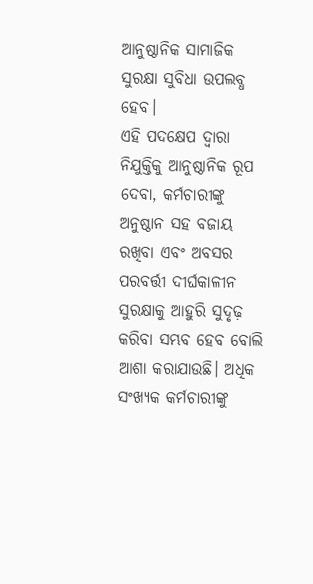ଆନୁଷ୍ଠାନିକ ସାମାଜିକ ସୁରକ୍ଷା ସୁବିଧା ଉପଲବ୍ଧ ହେବ।
ଏହି ପଦକ୍ଷେପ ଦ୍ୱାରା ନିଯୁକ୍ତିକୁ ଆନୁଷ୍ଠାନିକ ରୂପ ଦେବା, କର୍ମଚାରୀଙ୍କୁ ଅନୁଷ୍ଠାନ ସହ ବଜାୟ ରଖିବା ଏବଂ ଅବସର ପରବର୍ତ୍ତୀ ଦୀର୍ଘକାଳୀନ ସୁରକ୍ଷାକୁ ଆହୁରି ସୁଦୃଢ଼ କରିବା ସମ୍ଭବ ହେବ ବୋଲି ଆଶା କରାଯାଉଛି। ଅଧିକ ସଂଖ୍ୟକ କର୍ମଚାରୀଙ୍କୁ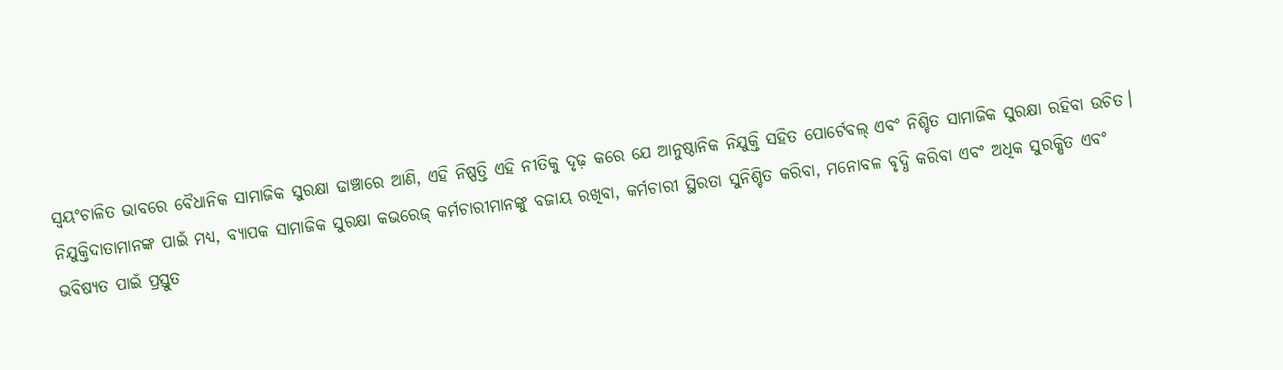ସ୍ୱୟଂଚାଳିତ ଭାବରେ ବୈଧାନିକ ସାମାଜିକ ସୁରକ୍ଷା ଢାଞ୍ଚାରେ ଆଣି, ଏହି ନିଷ୍ପତ୍ତି ଏହି ନୀତିକୁ ଦୃଢ଼ କରେ ଯେ ଆନୁଷ୍ଠାନିକ ନିଯୁକ୍ତି ସହିତ ପୋର୍ଟେବଲ୍ ଏବଂ ନିଶ୍ଚିତ ସାମାଜିକ ସୁରକ୍ଷା ରହିବା ଉଚିତ। ନିଯୁକ୍ତିଦାତାମାନଙ୍କ ପାଇଁ ମଧ୍ୟ, ବ୍ୟାପକ ସାମାଜିକ ସୁରକ୍ଷା କଭରେଜ୍ କର୍ମଚାରୀମାନଙ୍କୁ ବଜାୟ ରଖିବା, କର୍ମଚାରୀ ସ୍ଥିରତା ସୁନିଶ୍ଚିତ କରିବା, ମନୋବଳ ବୃଦ୍ଧି କରିବା ଏବଂ ଅଧିକ ସୁରକ୍ଷିତ ଏବଂ ଭବିଷ୍ୟତ ପାଇଁ ପ୍ରସ୍ତୁତ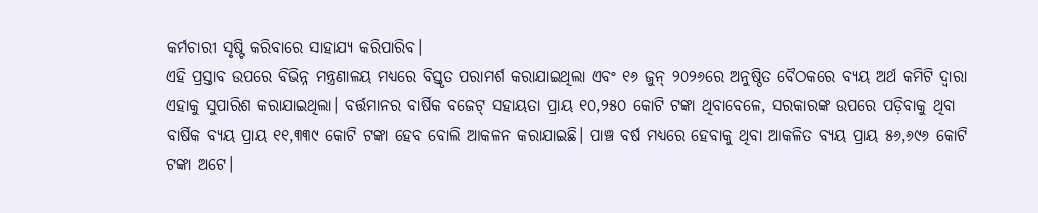କର୍ମଚାରୀ ସୃଷ୍ଟି କରିବାରେ ସାହାଯ୍ୟ କରିପାରିବ।
ଏହି ପ୍ରସ୍ତାବ ଉପରେ ବିଭିନ୍ନ ମନ୍ତ୍ରଣାଳୟ ମଧ୍ୟରେ ବିସ୍ତୃତ ପରାମର୍ଶ କରାଯାଇଥିଲା ଏବଂ ୧୬ ଜୁନ୍ ୨୦୨୬ରେ ଅନୁଷ୍ଠିତ ବୈଠକରେ ବ୍ୟୟ ଅର୍ଥ କମିଟି ଦ୍ୱାରା ଏହାକୁ ସୁପାରିଶ କରାଯାଇଥିଲା। ବର୍ତ୍ତମାନର ବାର୍ଷିକ ବଜେଟ୍ ସହାୟତା ପ୍ରାୟ ୧୦,୨୫୦ କୋଟି ଟଙ୍କା ଥିବାବେଳେ, ସରକାରଙ୍କ ଉପରେ ପଡ଼ିବାକୁ ଥିବା ବାର୍ଷିକ ବ୍ୟୟ ପ୍ରାୟ ୧୧,୩୩୯ କୋଟି ଟଙ୍କା ହେବ ବୋଲି ଆକଳନ କରାଯାଇଛି। ପାଞ୍ଚ ବର୍ଷ ମଧ୍ୟରେ ହେବାକୁ ଥିବା ଆକଳିତ ବ୍ୟୟ ପ୍ରାୟ ୫୬,୬୯୬ କୋଟି ଟଙ୍କା ଅଟେ।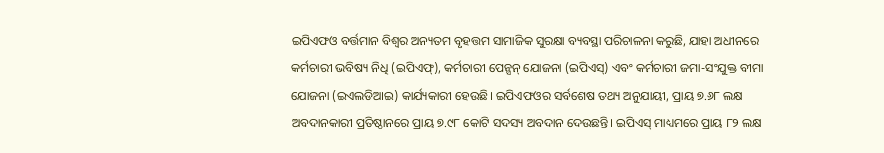ଇପିଏଫଓ ବର୍ତ୍ତମାନ ବିଶ୍ୱର ଅନ୍ୟତମ ବୃହତ୍ତମ ସାମାଜିକ ସୁରକ୍ଷା ବ୍ୟବସ୍ଥା ପରିଚାଳନା କରୁଛି, ଯାହା ଅଧୀନରେ କର୍ମଚାରୀ ଭବିଷ୍ୟ ନିଧି (ଇପିଏଫ୍), କର୍ମଚାରୀ ପେନ୍ସନ୍ ଯୋଜନା (ଇପିଏସ୍) ଏବଂ କର୍ମଚାରୀ ଜମା-ସଂଯୁକ୍ତ ବୀମା ଯୋଜନା (ଇଏଲଡିଆଇ) କାର୍ଯ୍ୟକାରୀ ହେଉଛି। ଇପିଏଫଓର ସର୍ବଶେଷ ତଥ୍ୟ ଅନୁଯାୟୀ, ପ୍ରାୟ ୭.୬୮ ଲକ୍ଷ ଅବଦାନକାରୀ ପ୍ରତିଷ୍ଠାନରେ ପ୍ରାୟ ୭.୯୮ କୋଟି ସଦସ୍ୟ ଅବଦାନ ଦେଉଛନ୍ତି। ଇପିଏସ୍ ମାଧ୍ୟମରେ ପ୍ରାୟ ୮୨ ଲକ୍ଷ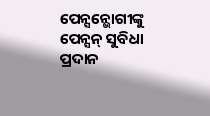ପେନ୍ସନ୍ଭୋଗୀଙ୍କୁ ପେନ୍ସନ୍ ସୁବିଧା ପ୍ରଦାନ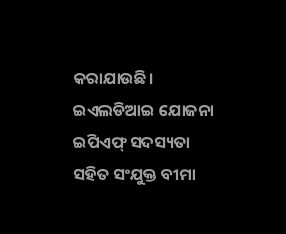କରାଯାଉଛି। ଇଏଲଡିଆଇ ଯୋଜନା ଇପିଏଫ୍ ସଦସ୍ୟତା ସହିତ ସଂଯୁକ୍ତ ବୀମା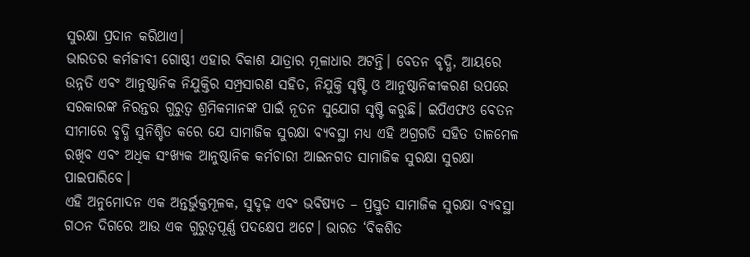ସୁରକ୍ଷା ପ୍ରଦାନ କରିଥାଏ।
ଭାରତର କର୍ମଜୀବୀ ଗୋଷ୍ଠୀ ଏହାର ବିକାଶ ଯାତ୍ରାର ମୂଳାଧାର ଅଟନ୍ତି। ବେତନ ବୃଦ୍ଧି, ଆୟରେ ଉନ୍ନତି ଏବଂ ଆନୁଷ୍ଠାନିକ ନିଯୁକ୍ତିର ସମ୍ପ୍ରସାରଣ ସହିତ, ନିଯୁକ୍ତି ସୃଷ୍ଟି ଓ ଆନୁଷ୍ଠାନିକୀକରଣ ଉପରେ ସରକାରଙ୍କ ନିରନ୍ତର ଗୁରୁତ୍ୱ ଶ୍ରମିକମାନଙ୍କ ପାଇଁ ନୂତନ ସୁଯୋଗ ସୃଷ୍ଟି କରୁଛି। ଇପିଏଫଓ ବେତନ ସୀମାରେ ବୃଦ୍ଧି ସୁନିଶ୍ଚିତ କରେ ଯେ ସାମାଜିକ ସୁରକ୍ଷା ବ୍ୟବସ୍ଥା ମଧ୍ୟ ଏହି ଅଗ୍ରଗତି ସହିତ ତାଳମେଳ ରଖିବ ଏବଂ ଅଧିକ ସଂଖ୍ୟକ ଆନୁଷ୍ଠାନିକ କର୍ମଚାରୀ ଆଇନଗତ ସାମାଜିକ ସୁରକ୍ଷା ସୁରକ୍ଷା ପାଇପାରିବେ।
ଏହି ଅନୁମୋଦନ ଏକ ଅନ୍ତର୍ଭୁକ୍ତମୂଳକ, ସୁଦୃଢ଼ ଏବଂ ଭବିଷ୍ୟତ – ପ୍ରସ୍ତୁତ ସାମାଜିକ ସୁରକ୍ଷା ବ୍ୟବସ୍ଥା ଗଠନ ଦିଗରେ ଆଉ ଏକ ଗୁରୁତ୍ୱପୂର୍ଣ୍ଣ ପଦକ୍ଷେପ ଅଟେ। ଭାରତ ‘ବିକଶିତ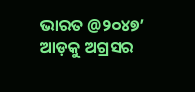ଭାରତ @୨୦୪୭’ ଆଡ଼କୁ ଅଗ୍ରସର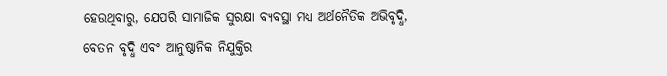ହେଉଥିବାରୁ, ଯେପରି ସାମାଜିକ ସୁରକ୍ଷା ବ୍ୟବସ୍ଥା ମଧ୍ୟ ଅର୍ଥନୈତିକ ଅଭିବୃଦ୍ଧି, ବେତନ ବୃଦ୍ଧି ଏବଂ ଆନୁଷ୍ଠାନିକ ନିଯୁକ୍ତିର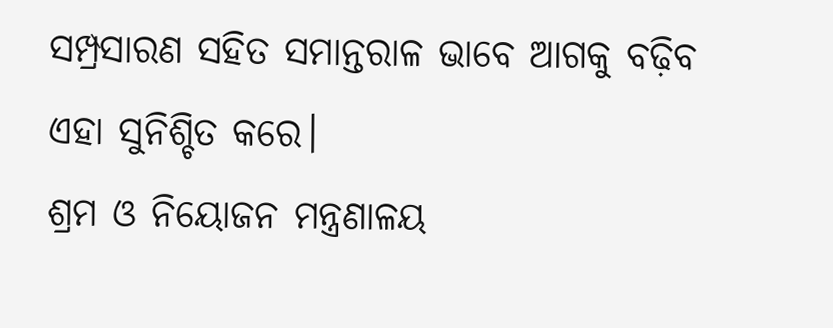ସମ୍ପ୍ରସାରଣ ସହିତ ସମାନ୍ତରାଳ ଭାବେ ଆଗକୁ ବଢ଼ିବ ଏହା ସୁନିଶ୍ଚିତ କରେ।
ଶ୍ରମ ଓ ନିୟୋଜନ ମନ୍ତ୍ରଣାଳୟ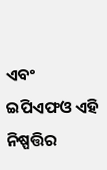ଏବଂ ଇପିଏଫଓ ଏହି ନିଷ୍ପତ୍ତିର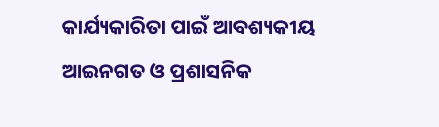କାର୍ଯ୍ୟକାରିତା ପାଇଁ ଆବଶ୍ୟକୀୟ ଆଇନଗତ ଓ ପ୍ରଶାସନିକ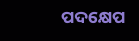ପଦକ୍ଷେପ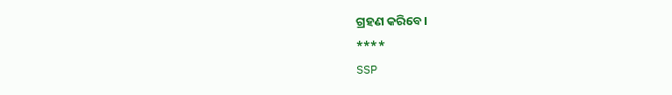ଗ୍ରହଣ କରିବେ।
****
SSP